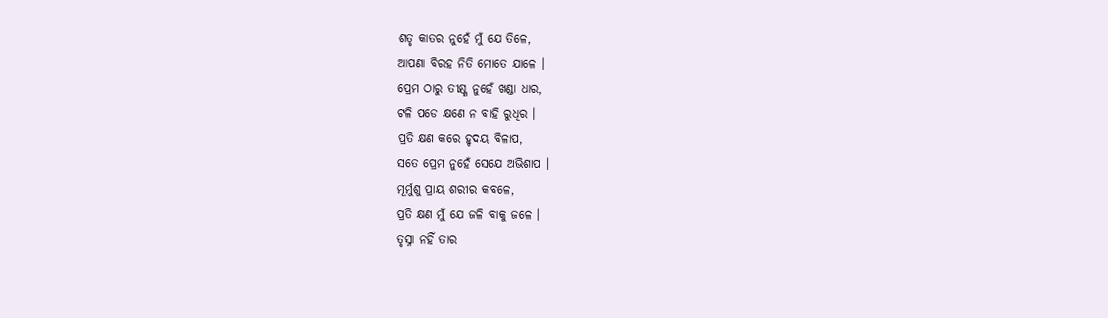ଶତୃ କାତର ନୁହେଁ ମୁଁ ଯେ ତିଳେ,
ଆପଣା ବିରହ ନିତି ମୋତେ ଯାଳେ ।
ପ୍ରେମ ଠାରୁ ତୀକ୍ଷ୍ଣ ନୁହେଁ ଖଣ୍ଡା ଧାର,
ଟଳି ପଡେ କ୍ଷଣେ ନ ବାହି ରୁଧିର ।
ପ୍ରତି କ୍ଷଣ କରେ ହୃଦୟ ବିଳାପ,
ସତେ ପ୍ରେମ ନୁହେଁ ସେଯେ ଅଭିଶାପ ।
ମୂର୍ମୁଶୁ ପ୍ରାୟ ଶରୀର କବଳେ,
ପ୍ରତି କ୍ଷଣ ମୁଁ ଯେ ଜଳି ବାକୁ ଜଳେ ।
ତୃସ୍ନା ନହିଁ ତାର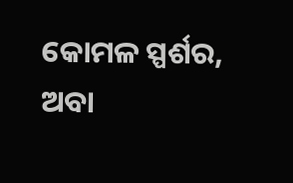କୋମଳ ସ୍ପର୍ଶର,
ଅବା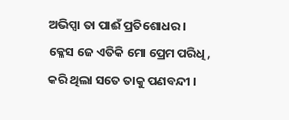ଅଭିପ୍ସା ତା ପାଈଁ ପ୍ରତିଶୋଧର ।
କ୍ଳେସ ଜେ ଏତିକି ମୋ ପ୍ରେମ ପରିଧି,
କରି ଥିଲା ସତେ ତାକୁ ପଣବନ୍ଦୀ ।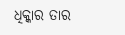ଧିକ୍କାର ତାର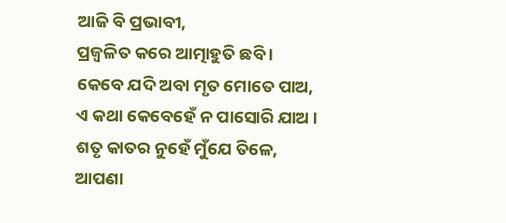ଆଜି ବି ପ୍ରଭାବୀ,
ପ୍ରଜ୍ୱଳିତ କରେ ଆତ୍ମାହୁତି ଛବି ।
କେବେ ଯଦି ଅବା ମୃତ ମୋତେ ପାଅ,
ଏ କଥା କେବେହେଁ ନ ପାସୋରି ଯାଅ ।
ଶତୃ କାତର ନୁହେଁ ମୁଁଯେ ତିଳେ,
ଆପଣା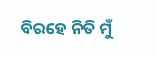ବିରହେ ନିତି ମୁଁ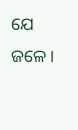ଯେ ଜଳେ ।